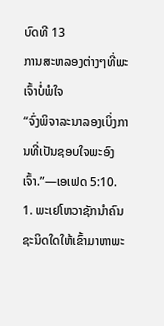ບົດທີ 13
ການສະຫລອງຕ່າງໆທີ່ພະເຈົ້າບໍ່ພໍໃຈ
“ຈົ່ງພິຈາລະນາລອງເບິ່ງການທີ່ເປັນຊອບໃຈພະອົງເຈົ້າ.”—ເອເຟດ 5:10.
1. ພະເຢໂຫວາຊັກນຳຄົນຊະນິດໃດໃຫ້ເຂົ້າມາຫາພະ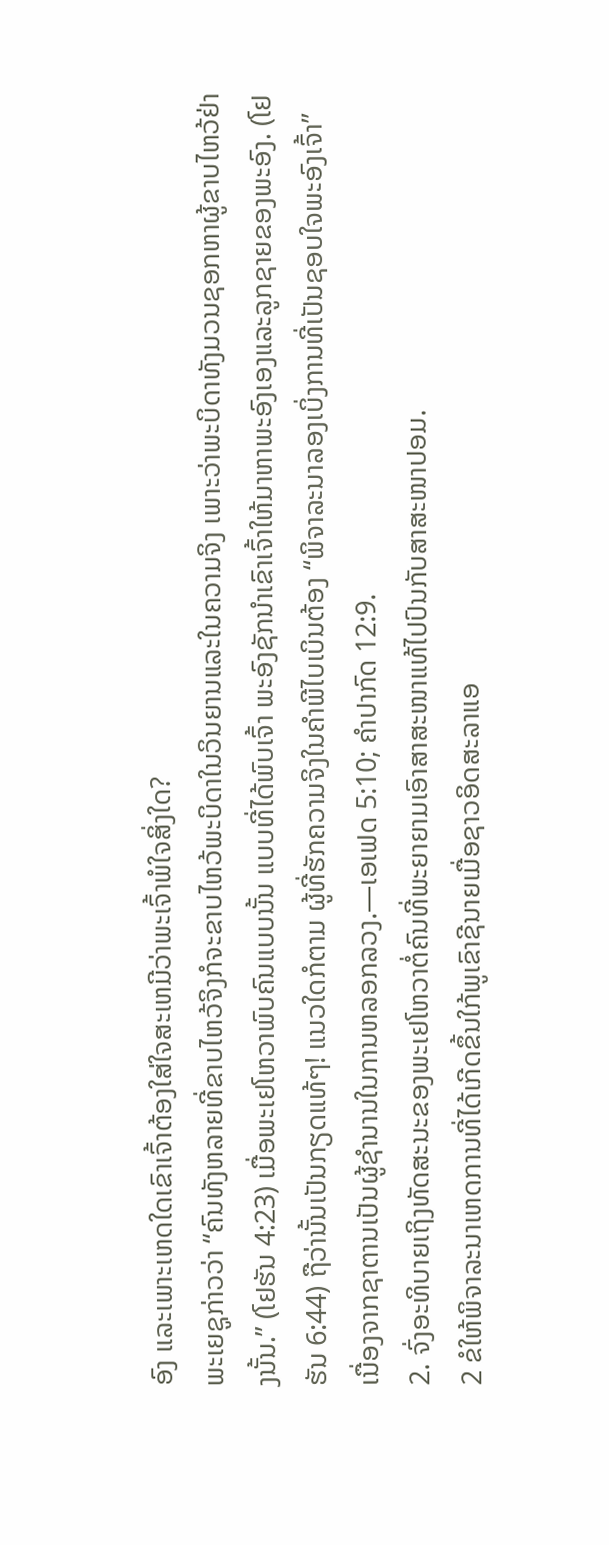ອົງ ແລະເພາະເຫດໃດເຂົາເຈົ້າຕ້ອງໃສ່ໃຈສະເຫມີວ່າພະເຈົ້າພໍໃຈສິ່ງໃດ?
ພະເຍຊູກ່າວວ່າ “ຄົນທັງຫລາຍທີ່ຂາບໄຫວ້ຈິງກໍຈະຂາບໄຫວ້ພະບິດາໃນວິນຍານແລະໃນຄວາມຈິງ ເພາະວ່າພະບິດາທັງມວນຊອກຫາຜູ້ຂາບໄຫວ້ຢ່າງນັ້ນ.” (ໂຢຮັນ 4:23) ເມື່ອພະເຢໂຫວາພົບຄົນແບບນັ້ນ ແບບທີ່ໄດ້ພົບເຈົ້າ ພະອົງຊັກນຳເຂົາເຈົ້າໃຫ້ມາຫາພະອົງເອງແລະລູກຊາຍຂອງພະອົງ. (ໂຢຮັນ 6:44) ຖືວ່ານັ້ນເປັນກຽດແທ້ໆ! ແນວໃດກໍຕາມ ຜູ້ທີ່ຮັກຄວາມຈິງໃນຄຳພີໄບເບິນຕ້ອງ “ພິຈາລະນາລອງເບິ່ງການທີ່ເປັນຊອບໃຈພະອົງເຈົ້າ” ເນື່ອງຈາກຊາຕານເປັນຜູ້ຊຳນານໃນການຫລອກລວງ.—ເອເຟດ 5:10; ຄຳປາກົດ 12:9.
2. ຈົ່ງອະທິບາຍເຖິງທັດສະນະຂອງພະເຢໂຫວາຕໍ່ຄົນທີ່ພະຍາຍາມເອົາສາສະໜາແທ້ໄປປົນກັບສາສະໜາປອມ.
2 ຂໍໃຫ້ພິຈາລະນາເຫດການທີ່ໄດ້ເກີດຂຶ້ນໃກ້ພູເຂົາຊີນາຍເມື່ອຊາວອິດສະລາແອ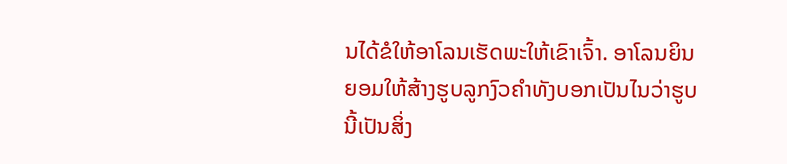ນໄດ້ຂໍໃຫ້ອາໂລນເຮັດພະໃຫ້ເຂົາເຈົ້າ. ອາໂລນຍິນຍອມໃຫ້ສ້າງຮູບລູກງົວຄຳທັງບອກເປັນໄນວ່າຮູບນີ້ເປັນສິ່ງ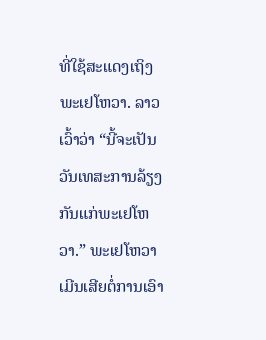ທີ່ໃຊ້ສະແດງເຖິງພະເຢໂຫວາ. ລາວເວົ້າວ່າ “ນີ້ຈະເປັນວັນເທສະການລ້ຽງກັນແກ່ພະເຢໂຫວາ.” ພະເຢໂຫວາເມີນເສີຍຕໍ່ການເອົາ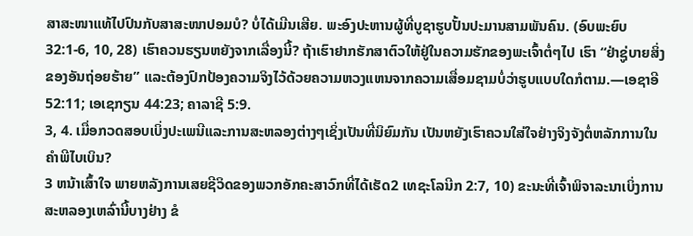ສາສະໜາແທ້ໄປປົນກັບສາສະໜາປອມບໍ? ບໍ່ໄດ້ເມີນເສີຍ. ພະອົງປະຫານຜູ້ທີ່ບູຊາຮູບປັ້ນປະມານສາມພັນຄົນ. (ອົບພະຍົບ 32:1-6, 10, 28) ເຮົາຄວນຮຽນຫຍັງຈາກເລື່ອງນີ້? ຖ້າເຮົາຢາກຮັກສາຕົວໃຫ້ຢູ່ໃນຄວາມຮັກຂອງພະເຈົ້າຕໍ່ໆໄປ ເຮົາ “ຢ່າຊູ່ບາຍສິ່ງຂອງອັນຖ່ອຍຮ້າຍ” ແລະຕ້ອງປົກປ້ອງຄວາມຈິງໄວ້ດ້ວຍຄວາມຫວງແຫນຈາກຄວາມເສື່ອມຊາມບໍ່ວ່າຮູບແບບໃດກໍຕາມ.—ເອຊາອີ 52:11; ເອເຊກຽນ 44:23; ຄາລາຊີ 5:9.
3, 4. ເມື່ອກວດສອບເບິ່ງປະເພນີແລະການສະຫລອງຕ່າງໆເຊິ່ງເປັນທີ່ນິຍົມກັນ ເປັນຫຍັງເຮົາຄວນໃສ່ໃຈຢ່າງຈິງຈັງຕໍ່ຫລັກການໃນຄຳພີໄບເບິນ?
3 ຫນ້າເສົ້າໃຈ ພາຍຫລັງການເສຍຊີວິດຂອງພວກອັກຄະສາວົກທີ່ໄດ້ເຮັດ2 ເທຊະໂລນີກ 2:7, 10) ຂະນະທີ່ເຈົ້າພິຈາລະນາເບິ່ງການສະຫລອງເຫລົ່ານີ້ບາງຢ່າງ ຂໍ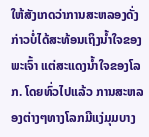ໃຫ້ສັງເກດວ່າການສະຫລອງດັ່ງກ່າວບໍ່ໄດ້ສະທ້ອນເຖິງນໍ້າໃຈຂອງພະເຈົ້າ ແຕ່ສະແດງນໍ້າໃຈຂອງໂລກ. ໂດຍທົ່ວໄປແລ້ວ ການສະຫລອງຕ່າງໆທາງໂລກມີແງ່ມຸມບາງ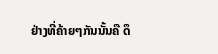ຢ່າງທີ່ຄ້າຍໆກັນນັ້ນຄື ດຶ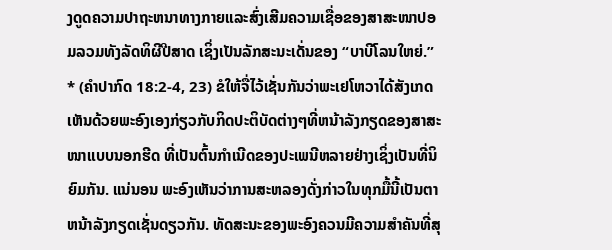ງດູດຄວາມປາຖະຫນາທາງກາຍແລະສົ່ງເສີມຄວາມເຊື່ອຂອງສາສະໜາປອມລວມທັງລັດທິຜີປີສາດ ເຊິ່ງເປັນລັກສະນະເດັ່ນຂອງ “ບາບີໂລນໃຫຍ່.” * (ຄຳປາກົດ 18:2-4, 23) ຂໍໃຫ້ຈື່ໄວ້ເຊັ່ນກັນວ່າພະເຢໂຫວາໄດ້ສັງເກດເຫັນດ້ວຍພະອົງເອງກ່ຽວກັບກິດປະຕິບັດຕ່າງໆທີ່ຫນ້າລັງກຽດຂອງສາສະໜາແບບນອກຮີດ ທີ່ເປັນຕົ້ນກຳເນີດຂອງປະເພນີຫລາຍຢ່າງເຊິ່ງເປັນທີ່ນິຍົມກັນ. ແນ່ນອນ ພະອົງເຫັນວ່າການສະຫລອງດັ່ງກ່າວໃນທຸກມື້ນີ້ເປັນຕາຫນ້າລັງກຽດເຊັ່ນດຽວກັນ. ທັດສະນະຂອງພະອົງຄວນມີຄວາມສຳຄັນທີ່ສຸ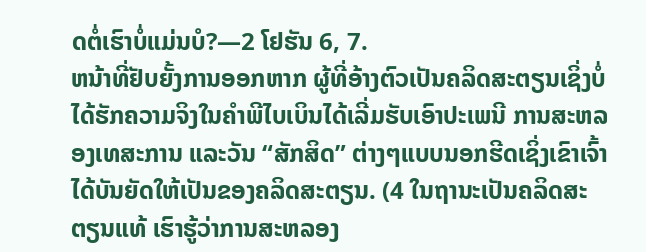ດຕໍ່ເຮົາບໍ່ແມ່ນບໍ?—2 ໂຢຮັນ 6, 7.
ຫນ້າທີ່ຢັບຍັ້ງການອອກຫາກ ຜູ້ທີ່ອ້າງຕົວເປັນຄລິດສະຕຽນເຊິ່ງບໍ່ໄດ້ຮັກຄວາມຈິງໃນຄຳພີໄບເບິນໄດ້ເລີ່ມຮັບເອົາປະເພນີ ການສະຫລອງເທສະການ ແລະວັນ “ສັກສິດ” ຕ່າງໆແບບນອກຮີດເຊິ່ງເຂົາເຈົ້າໄດ້ບັນຍັດໃຫ້ເປັນຂອງຄລິດສະຕຽນ. (4 ໃນຖານະເປັນຄລິດສະຕຽນແທ້ ເຮົາຮູ້ວ່າການສະຫລອງ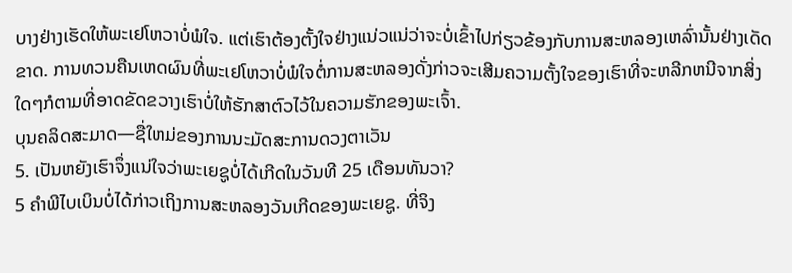ບາງຢ່າງເຮັດໃຫ້ພະເຢໂຫວາບໍ່ພໍໃຈ. ແຕ່ເຮົາຕ້ອງຕັ້ງໃຈຢ່າງແນ່ວແນ່ວ່າຈະບໍ່ເຂົ້າໄປກ່ຽວຂ້ອງກັບການສະຫລອງເຫລົ່ານັ້ນຢ່າງເດັດຂາດ. ການທວນຄືນເຫດຜົນທີ່ພະເຢໂຫວາບໍ່ພໍໃຈຕໍ່ການສະຫລອງດັ່ງກ່າວຈະເສີມຄວາມຕັ້ງໃຈຂອງເຮົາທີ່ຈະຫລີກຫນີຈາກສິ່ງໃດໆກໍຕາມທີ່ອາດຂັດຂວາງເຮົາບໍ່ໃຫ້ຮັກສາຕົວໄວ້ໃນຄວາມຮັກຂອງພະເຈົ້າ.
ບຸນຄລິດສະມາດ—ຊື່ໃຫມ່ຂອງການນະມັດສະການດວງຕາເວັນ
5. ເປັນຫຍັງເຮົາຈຶ່ງແນ່ໃຈວ່າພະເຍຊູບໍ່ໄດ້ເກີດໃນວັນທີ 25 ເດືອນທັນວາ?
5 ຄຳພີໄບເບິນບໍ່ໄດ້ກ່າວເຖິງການສະຫລອງວັນເກີດຂອງພະເຍຊູ. ທີ່ຈິງ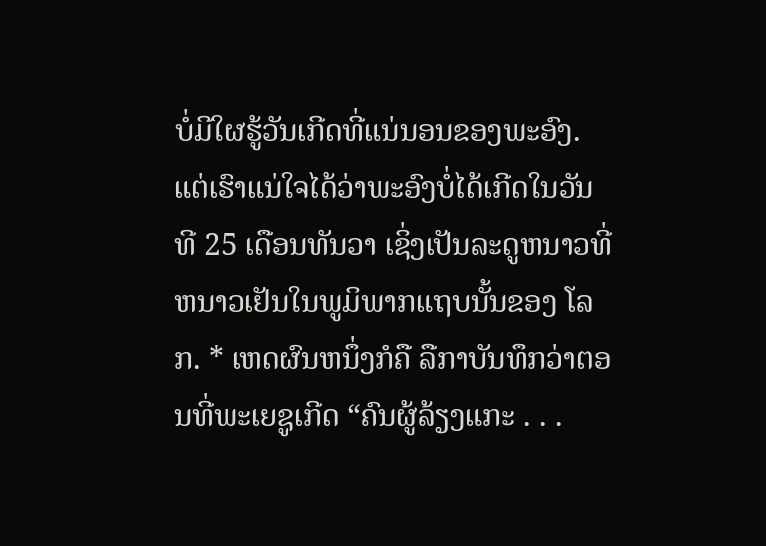ບໍ່ມີໃຜຮູ້ວັນເກີດທີ່ແນ່ນອນຂອງພະອົງ. ແຕ່ເຮົາແນ່ໃຈໄດ້ວ່າພະອົງບໍ່ໄດ້ເກີດໃນວັນທີ 25 ເດືອນທັນວາ ເຊິ່ງເປັນລະດູຫນາວທີ່ຫນາວເຢັນໃນພູມິພາກແຖບນັ້ນຂອງ ໂລກ. * ເຫດຜົນຫນຶ່ງກໍຄື ລືກາບັນທຶກວ່າຕອນທີ່ພະເຍຊູເກີດ “ຄົນຜູ້ລ້ຽງແກະ . . .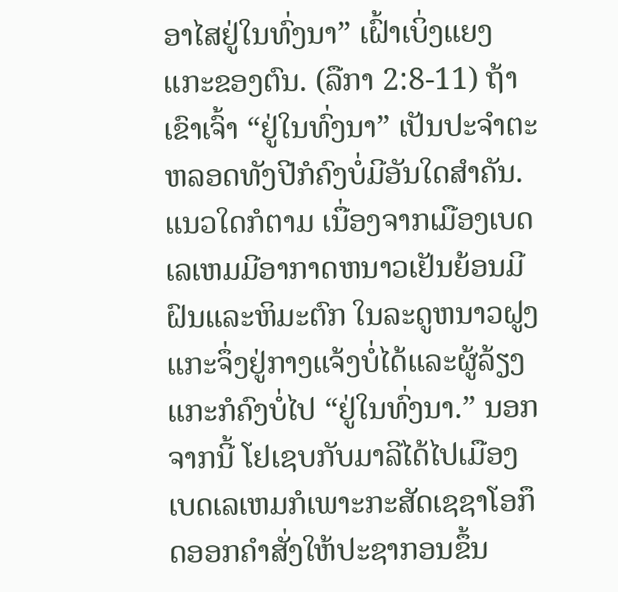ອາໄສຢູ່ໃນທົ່ງນາ” ເຝົ້າເບິ່ງແຍງແກະຂອງຕົນ. (ລືກາ 2:8-11) ຖ້າເຂົາເຈົ້າ “ຢູ່ໃນທົ່ງນາ” ເປັນປະຈຳຕະຫລອດທັງປີກໍຄົງບໍ່ມີອັນໃດສຳຄັນ. ແນວໃດກໍຕາມ ເນື່ອງຈາກເມືອງເບດເລເຫມມີອາກາດຫນາວເຢັນຍ້ອນມີຝົນແລະຫິມະຕົກ ໃນລະດູຫນາວຝູງແກະຈຶ່ງຢູ່ກາງແຈ້ງບໍ່ໄດ້ແລະຜູ້ລ້ຽງແກະກໍຄົງບໍ່ໄປ “ຢູ່ໃນທົ່ງນາ.” ນອກຈາກນີ້ ໂຢເຊບກັບມາລີໄດ້ໄປເມືອງເບດເລເຫມກໍເພາະກະສັດເຊຊາໂອກຶດອອກຄຳສັ່ງໃຫ້ປະຊາກອນຂຶ້ນ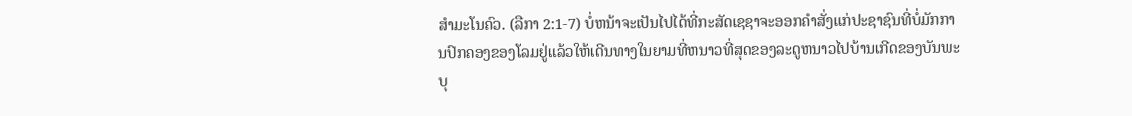ສຳມະໂນຄົວ. (ລືກາ 2:1-7) ບໍ່ຫນ້າຈະເປັນໄປໄດ້ທີ່ກະສັດເຊຊາຈະອອກຄຳສັ່ງແກ່ປະຊາຊົນທີ່ບໍ່ມັກການປົກຄອງຂອງໂລມຢູ່ແລ້ວໃຫ້ເດີນທາງໃນຍາມທີ່ຫນາວທີ່ສຸດຂອງລະດູຫນາວໄປບ້ານເກີດຂອງບັນພະບຸ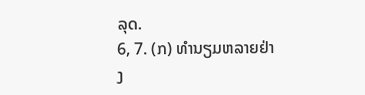ລຸດ.
6, 7. (ກ) ທຳນຽມຫລາຍຢ່າງ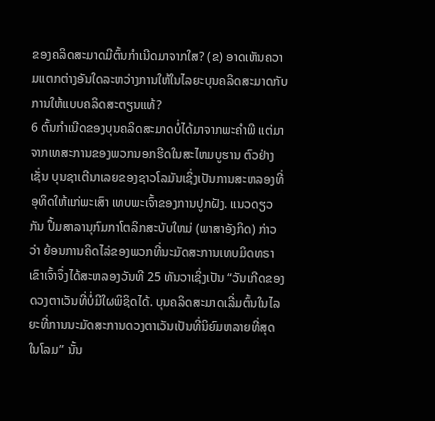ຂອງຄລິດສະມາດມີຕົ້ນກຳເນີດມາຈາກໃສ? (ຂ) ອາດເຫັນຄວາມແຕກຕ່າງອັນໃດລະຫວ່າງການໃຫ້ໃນໄລຍະບຸນຄລິດສະມາດກັບການໃຫ້ແບບຄລິດສະຕຽນແທ້?
6 ຕົ້ນກຳເນີດຂອງບຸນຄລິດສະມາດບໍ່ໄດ້ມາຈາກພະຄຳພີ ແຕ່ມາຈາກເທສະການຂອງພວກນອກຮີດໃນສະໄຫມບູຮານ ຕົວຢ່າງເຊັ່ນ ບຸນຊາເຕີນາເລຍຂອງຊາວໂລມັນເຊິ່ງເປັນການສະຫລອງທີ່ອຸທິດໃຫ້ແກ່ພະເສົາ ເທບພະເຈົ້າຂອງການປູກຝັງ. ແນວດຽວກັນ ປຶ້ມສາລານຸກົມກາໂຕລິກສະບັບໃຫມ່ (ພາສາອັງກິດ) ກ່າວວ່າ ຍ້ອນການຄິດໄລ່ຂອງພວກທີ່ນະມັດສະການເທບມິດທຣາ ເຂົາເຈົ້າຈຶ່ງໄດ້ສະຫລອງວັນທີ 25 ທັນວາເຊິ່ງເປັນ “ວັນເກີດຂອງດວງຕາເວັນທີ່ບໍ່ມີໃຜພິຊິດໄດ້. ບຸນຄລິດສະມາດເລີ່ມຕົ້ນໃນໄລຍະທີ່ການນະມັດສະການດວງຕາເວັນເປັນທີ່ນິຍົມຫລາຍທີ່ສຸດໃນໂລມ” ນັ້ນ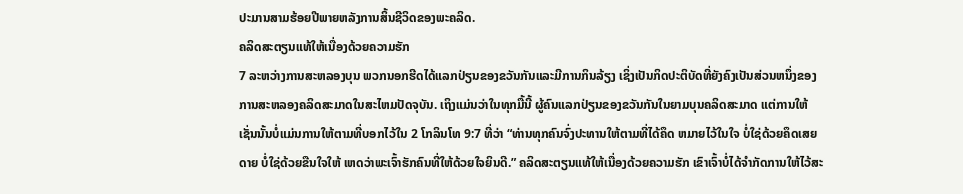ປະມານສາມຮ້ອຍປີພາຍຫລັງການສິ້ນຊີວິດຂອງພະຄລິດ.
ຄລິດສະຕຽນແທ້ໃຫ້ເນື່ອງດ້ວຍຄວາມຮັກ
7 ລະຫວ່າງການສະຫລອງບຸນ ພວກນອກຮີດໄດ້ແລກປ່ຽນຂອງຂວັນກັນແລະມີການກິນລ້ຽງ ເຊິ່ງເປັນກິດປະຕິບັດທີ່ຍັງຄົງເປັນສ່ວນຫນຶ່ງຂອງການສະຫລອງຄລິດສະມາດໃນສະໄຫມປັດຈຸບັນ. ເຖິງແມ່ນວ່າໃນທຸກມື້ນີ້ ຜູ້ຄົນແລກປ່ຽນຂອງຂວັນກັນໃນຍາມບຸນຄລິດສະມາດ ແຕ່ການໃຫ້ເຊັ່ນນັ້ນບໍ່ແມ່ນການໃຫ້ຕາມທີ່ບອກໄວ້ໃນ 2 ໂກລິນໂທ 9:7 ທີ່ວ່າ “ທ່ານທຸກຄົນຈົ່ງປະທານໃຫ້ຕາມທີ່ໄດ້ຄຶດ ຫມາຍໄວ້ໃນໃຈ ບໍ່ໃຊ່ດ້ວຍຄຶດເສຍດາຍ ບໍ່ໃຊ່ດ້ວຍຂືນໃຈໃຫ້ ເຫດວ່າພະເຈົ້າຮັກຄົນທີ່ໃຫ້ດ້ວຍໃຈຍິນດີ.” ຄລິດສະຕຽນແທ້ໃຫ້ເນື່ອງດ້ວຍຄວາມຮັກ ເຂົາເຈົ້າບໍ່ໄດ້ຈຳກັດການໃຫ້ໄວ້ສະ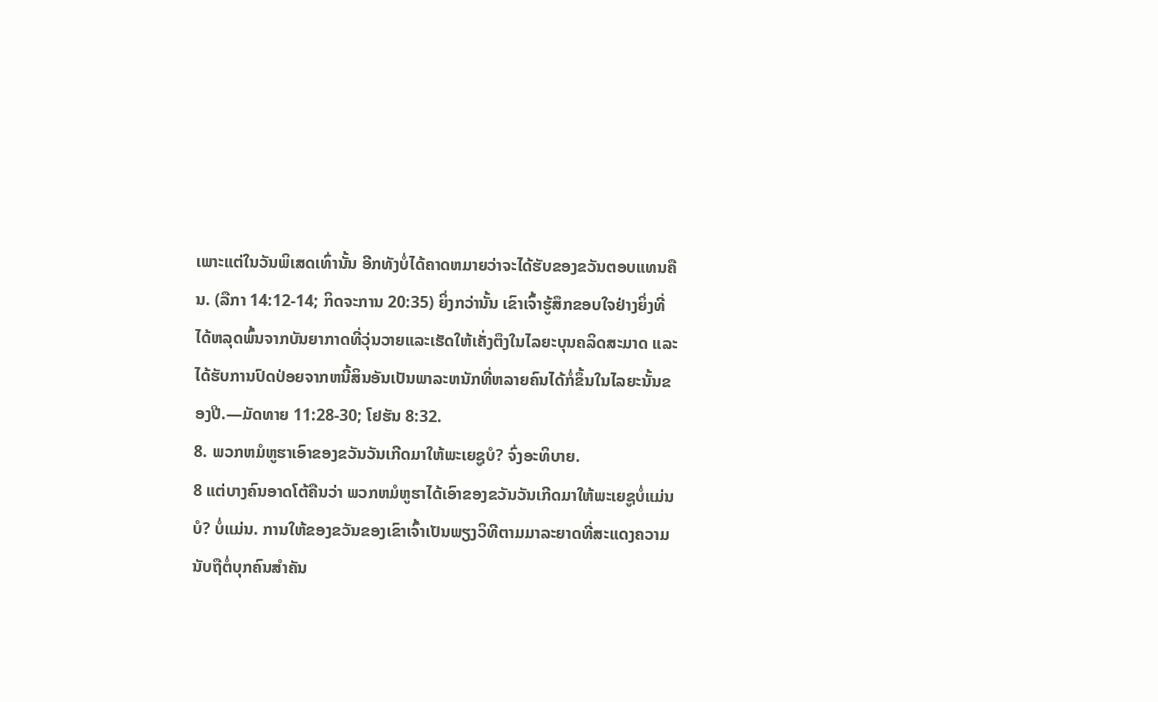ເພາະແຕ່ໃນວັນພິເສດເທົ່ານັ້ນ ອີກທັງບໍ່ໄດ້ຄາດຫມາຍວ່າຈະໄດ້ຮັບຂອງຂວັນຕອບແທນຄືນ. (ລືກາ 14:12-14; ກິດຈະການ 20:35) ຍິ່ງກວ່ານັ້ນ ເຂົາເຈົ້າຮູ້ສຶກຂອບໃຈຢ່າງຍິ່ງທີ່ໄດ້ຫລຸດພົ້ນຈາກບັນຍາກາດທີ່ວຸ່ນວາຍແລະເຮັດໃຫ້ເຄັ່ງຕຶງໃນໄລຍະບຸນຄລິດສະມາດ ແລະໄດ້ຮັບການປົດປ່ອຍຈາກຫນີ້ສິນອັນເປັນພາລະຫນັກທີ່ຫລາຍຄົນໄດ້ກໍ່ຂຶ້ນໃນໄລຍະນັ້ນຂອງປີ.—ມັດທາຍ 11:28-30; ໂຢຮັນ 8:32.
8. ພວກຫມໍຫູຮາເອົາຂອງຂວັນວັນເກີດມາໃຫ້ພະເຍຊູບໍ? ຈົ່ງອະທິບາຍ.
8 ແຕ່ບາງຄົນອາດໂຕ້ຄືນວ່າ ພວກຫມໍຫູຮາໄດ້ເອົາຂອງຂວັນວັນເກີດມາໃຫ້ພະເຍຊູບໍ່ແມ່ນບໍ? ບໍ່ແມ່ນ. ການໃຫ້ຂອງຂວັນຂອງເຂົາເຈົ້າເປັນພຽງວິທີຕາມມາລະຍາດທີ່ສະແດງຄວາມນັບຖືຕໍ່ບຸກຄົນສຳຄັນ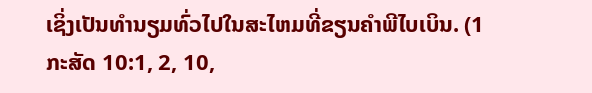ເຊິ່ງເປັນທຳນຽມທົ່ວໄປໃນສະໄຫມທີ່ຂຽນຄຳພີໄບເບິນ. (1 ກະສັດ 10:1, 2, 10,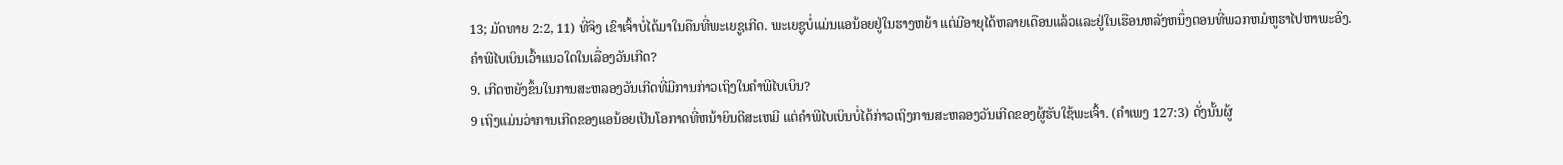13; ມັດທາຍ 2:2, 11) ທີ່ຈິງ ເຂົາເຈົ້າບໍ່ໄດ້ມາໃນຄືນທີ່ພະເຍຊູເກີດ. ພະເຍຊູບໍ່ແມ່ນແອນ້ອຍຢູ່ໃນຮາງຫຍ້າ ແຕ່ມີອາຍຸໄດ້ຫລາຍເດືອນແລ້ວແລະຢູ່ໃນເຮືອນຫລັງຫນຶ່ງຕອນທີ່ພວກຫມໍຫູຮາໄປຫາພະອົງ.
ຄຳພີໄບເບິນເວົ້າແນວໃດໃນເລື່ອງວັນເກີດ?
9. ເກີດຫຍັງຂຶ້ນໃນການສະຫລອງວັນເກີດທີ່ມີການກ່າວເຖິງໃນຄຳພີໄບເບິນ?
9 ເຖິງແມ່ນວ່າການເກີດຂອງແອນ້ອຍເປັນໂອກາດທີ່ຫນ້າຍິນດີສະເຫມີ ແຕ່ຄຳພີໄບເບິນບໍ່ໄດ້ກ່າວເຖິງການສະຫລອງວັນເກີດຂອງຜູ້ຮັບໃຊ້ພະເຈົ້າ. (ຄຳເພງ 127:3) ດັ່ງນັ້ນຜູ້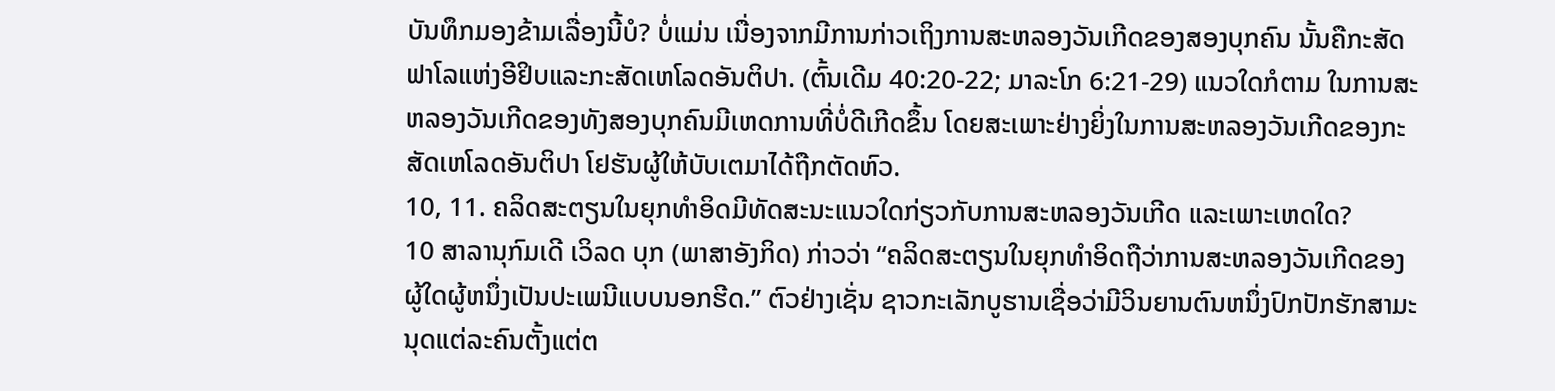ບັນທຶກມອງຂ້າມເລື່ອງນີ້ບໍ? ບໍ່ແມ່ນ ເນື່ອງຈາກມີການກ່າວເຖິງການສະຫລອງວັນເກີດຂອງສອງບຸກຄົນ ນັ້ນຄືກະສັດຟາໂລແຫ່ງອີຢິບແລະກະສັດເຫໂລດອັນຕິປາ. (ຕົ້ນເດີມ 40:20-22; ມາລະໂກ 6:21-29) ແນວໃດກໍຕາມ ໃນການສະຫລອງວັນເກີດຂອງທັງສອງບຸກຄົນມີເຫດການທີ່ບໍ່ດີເກີດຂຶ້ນ ໂດຍສະເພາະຢ່າງຍິ່ງໃນການສະຫລອງວັນເກີດຂອງກະສັດເຫໂລດອັນຕິປາ ໂຢຮັນຜູ້ໃຫ້ບັບເຕມາໄດ້ຖືກຕັດຫົວ.
10, 11. ຄລິດສະຕຽນໃນຍຸກທຳອິດມີທັດສະນະແນວໃດກ່ຽວກັບການສະຫລອງວັນເກີດ ແລະເພາະເຫດໃດ?
10 ສາລານຸກົມເດີ ເວິລດ ບຸກ (ພາສາອັງກິດ) ກ່າວວ່າ “ຄລິດສະຕຽນໃນຍຸກທຳອິດຖືວ່າການສະຫລອງວັນເກີດຂອງຜູ້ໃດຜູ້ຫນຶ່ງເປັນປະເພນີແບບນອກຮີດ.” ຕົວຢ່າງເຊັ່ນ ຊາວກະເລັກບູຮານເຊື່ອວ່າມີວິນຍານຕົນຫນຶ່ງປົກປັກຮັກສາມະນຸດແຕ່ລະຄົນຕັ້ງແຕ່ຕ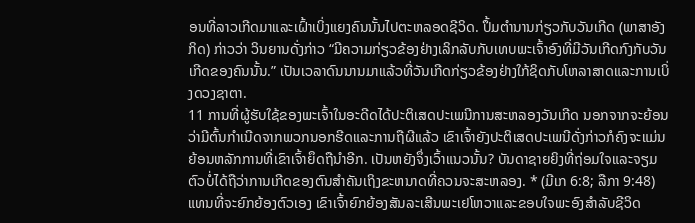ອນທີ່ລາວເກີດມາແລະເຝົ້າເບິ່ງແຍງຄົນນັ້ນໄປຕະຫລອດຊີວິດ. ປຶ້ມຕຳນານກ່ຽວກັບວັນເກີດ (ພາສາອັງກິດ) ກ່າວວ່າ ວິນຍານດັ່ງກ່າວ “ມີຄວາມກ່ຽວຂ້ອງຢ່າງເລິກລັບກັບເທບພະເຈົ້າອົງທີ່ມີວັນເກີດກົງກັບວັນເກີດຂອງຄົນນັ້ນ.” ເປັນເວລາດົນນານມາແລ້ວທີ່ວັນເກີດກ່ຽວຂ້ອງຢ່າງໃກ້ຊິດກັບໂຫລາສາດແລະການເບິ່ງດວງຊາຕາ.
11 ການທີ່ຜູ້ຮັບໃຊ້ຂອງພະເຈົ້າໃນອະດີດໄດ້ປະຕິເສດປະເພນີການສະຫລອງວັນເກີດ ນອກຈາກຈະຍ້ອນວ່າມີຕົ້ນກຳເນີດຈາກພວກນອກຮີດແລະການຖືຜີແລ້ວ ເຂົາເຈົ້າຍັງປະຕິເສດປະເພນີດັ່ງກ່າວກໍຄົງຈະແມ່ນຍ້ອນຫລັກການທີ່ເຂົາເຈົ້າຍຶດຖືນຳອີກ. ເປັນຫຍັງຈຶ່ງເວົ້າແນວນັ້ນ? ບັນດາຊາຍຍິງທີ່ຖ່ອມໃຈແລະຈຽມຕົວບໍ່ໄດ້ຖືວ່າການເກີດຂອງຕົນສຳຄັນເຖິງຂະຫນາດທີ່ຄວນຈະສະຫລອງ. * (ມີເກ 6:8; ລືກາ 9:48) ແທນທີ່ຈະຍົກຍ້ອງຕົວເອງ ເຂົາເຈົ້າຍົກຍ້ອງສັນລະເສີນພະເຢໂຫວາແລະຂອບໃຈພະອົງສຳລັບຊີວິດ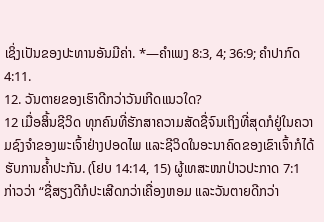ເຊິ່ງເປັນຂອງປະທານອັນມີຄ່າ. *—ຄຳເພງ 8:3, 4; 36:9; ຄຳປາກົດ 4:11.
12. ວັນຕາຍຂອງເຮົາດີກວ່າວັນເກີດແນວໃດ?
12 ເມື່ອສິ້ນຊີວິດ ທຸກຄົນທີ່ຮັກສາຄວາມສັດຊື່ຈົນເຖິງທີ່ສຸດກໍຢູ່ໃນຄວາມຊົງຈຳຂອງພະເຈົ້າຢ່າງປອດໄພ ແລະຊີວິດໃນອະນາຄົດຂອງເຂົາເຈົ້າກໍໄດ້ຮັບການຄໍ້າປະກັນ. (ໂຢບ 14:14, 15) ຜູ້ເທສະໜາປ່າວປະກາດ 7:1 ກ່າວວ່າ “ຊື່ສຽງດີກໍປະເສີດກວ່າເຄື່ອງຫອມ ແລະວັນຕາຍດີກວ່າ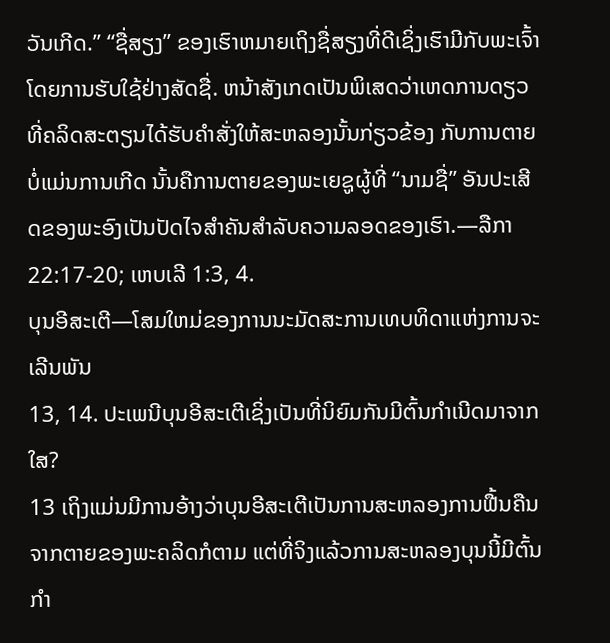ວັນເກີດ.” “ຊື່ສຽງ” ຂອງເຮົາຫມາຍເຖິງຊື່ສຽງທີ່ດີເຊິ່ງເຮົາມີກັບພະເຈົ້າໂດຍການຮັບໃຊ້ຢ່າງສັດຊື່. ຫນ້າສັງເກດເປັນພິເສດວ່າເຫດການດຽວທີ່ຄລິດສະຕຽນໄດ້ຮັບຄຳສັ່ງໃຫ້ສະຫລອງນັ້ນກ່ຽວຂ້ອງ ກັບການຕາຍ ບໍ່ແມ່ນການເກີດ ນັ້ນຄືການຕາຍຂອງພະເຍຊູຜູ້ທີ່ “ນາມຊື່” ອັນປະເສີດຂອງພະອົງເປັນປັດໄຈສຳຄັນສຳລັບຄວາມລອດຂອງເຮົາ.—ລືກາ 22:17-20; ເຫບເລີ 1:3, 4.
ບຸນອີສະເຕີ—ໂສມໃຫມ່ຂອງການນະມັດສະການເທບທິດາແຫ່ງການຈະເລີນພັນ
13, 14. ປະເພນີບຸນອີສະເຕີເຊິ່ງເປັນທີ່ນິຍົມກັນມີຕົ້ນກຳເນີດມາຈາກໃສ?
13 ເຖິງແມ່ນມີການອ້າງວ່າບຸນອີສະເຕີເປັນການສະຫລອງການຟື້ນຄືນຈາກຕາຍຂອງພະຄລິດກໍຕາມ ແຕ່ທີ່ຈິງແລ້ວການສະຫລອງບຸນນີ້ມີຕົ້ນກຳ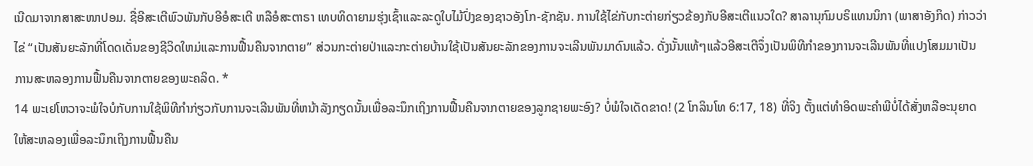ເນີດມາຈາກສາສະໜາປອມ. ຊື່ອີສະເຕີພົວພັນກັບອີອໍສະເຕີ ຫລືອໍສະຕາຣາ ເທບທິດາຍາມຮຸ່ງເຊົ້າແລະລະດູໃບໄມ້ປົ່ງຂອງຊາວອັງໂກ-ຊັກຊັນ. ການໃຊ້ໄຂ່ກັບກະຕ່າຍກ່ຽວຂ້ອງກັບອີສະເຕີແນວໃດ? ສາລານຸກົມບຣິແທນນິກາ (ພາສາອັງກິດ) ກ່າວວ່າ ໄຂ່ “ເປັນສັນຍະລັກທີ່ໂດດເດັ່ນຂອງຊີວິດໃຫມ່ແລະການຟື້ນຄືນຈາກຕາຍ” ສ່ວນກະຕ່າຍປ່າແລະກະຕ່າຍບ້ານໃຊ້ເປັນສັນຍະລັກຂອງການຈະເລີນພັນມາດົນແລ້ວ. ດັ່ງນັ້ນແທ້ໆແລ້ວອີສະເຕີຈຶ່ງເປັນພິທີກຳຂອງການຈະເລີນພັນທີ່ແປງໂສມມາເປັນການສະຫລອງການຟື້ນຄືນຈາກຕາຍຂອງພະຄລິດ. *
14 ພະເຢໂຫວາຈະພໍໃຈບໍກັບການໃຊ້ພິທີກຳກ່ຽວກັບການຈະເລີນພັນທີ່ຫນ້າລັງກຽດນັ້ນເພື່ອລະນຶກເຖິງການຟື້ນຄືນຈາກຕາຍຂອງລູກຊາຍພະອົງ? ບໍ່ພໍໃຈເດັດຂາດ! (2 ໂກລິນໂທ 6:17, 18) ທີ່ຈິງ ຕັ້ງແຕ່ທຳອິດພະຄຳພີບໍ່ໄດ້ສັ່ງຫລືອະນຸຍາດໃຫ້ສະຫລອງເພື່ອລະນຶກເຖິງການຟື້ນຄືນ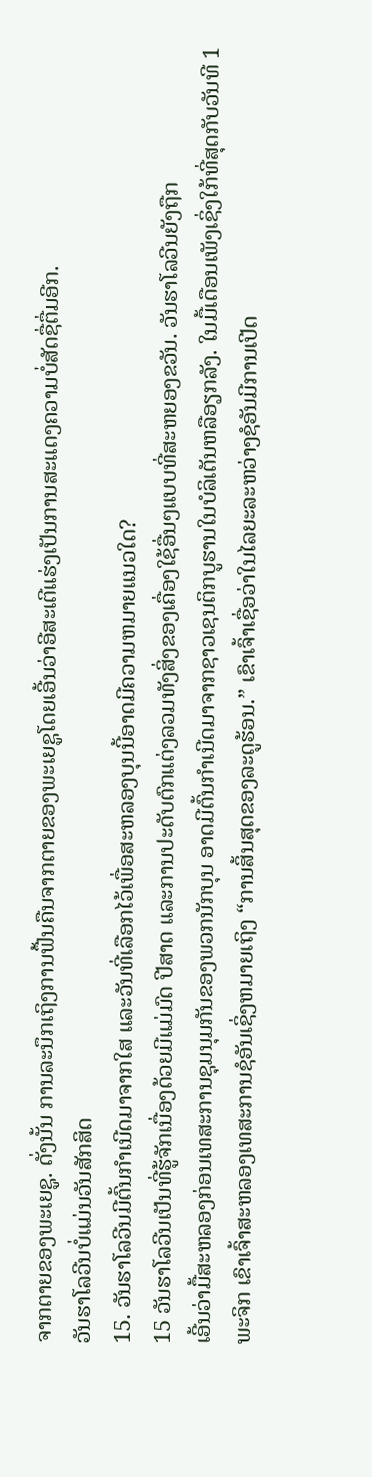ຈາກຕາຍຂອງພະເຍຊູ. ດັ່ງນັ້ນ ການລະນຶກເຖິງການຟື້ນຄືນຈາກຕາຍຂອງພະເຍຊູໂດຍເອີ້ນວ່າອີສະເຕີແຮ່ງເປັນການສະແດງຄວາມບໍ່ສັດຊື່ຕື່ມອີກ.
ວັນຮາໂລວີນບໍ່ແມ່ນວັນສັກສິດ
15. ວັນຮາໂລວີນມີຕົ້ນກຳເນີດມາຈາກໃສ ແລະວັນທີ່ເລືອກໄວ້ເພື່ອສະຫລອງບຸນນີ້ອາດມີຄວາມຫມາຍແນວໃດ?
15 ວັນຮາໂລວີນເປັນທີ່ຮູ້ຈັກເນື່ອງດ້ວຍມີແມ່ມົດ ປີສາດ ແລະການປະດັບຕົກແຕ່ງລວມທັງສິ່ງຂອງເຄື່ອງໃຊ້ອື່ນໆແບບທີ່ສະຫຍອງຂວັນ. ວັນຮາໂລວີນຍັງຖືກ
ເອີ້ນວ່າມື້ສະຫລອງກ່ອນເທສະການຊຸມນຸມກັນຂອງພວກນັກບຸນ ອາດມີຕົ້ນກຳເນີດມາຈາກຊາວເຊນຕິກບູຮານໃນບໍລິເຕັນຫລືອຽກລັງ. ໃນມື້ເດືອນເພັງເຊິ່ງໃກ້ທີ່ສຸດກັບວັນທີ 1 ພະຈິກ ເຂົາເຈົ້າສະຫລອງເທສະການຊໍອັນເຊິ່ງຫມາຍເຖິງ “ການສິ້ນສຸດຂອງລະດູຮ້ອນ.” ເຂົາເຈົ້າເຊື່ອວ່າໃນໄລຍະລະຫວ່າງຊໍອັນມີການເປີດ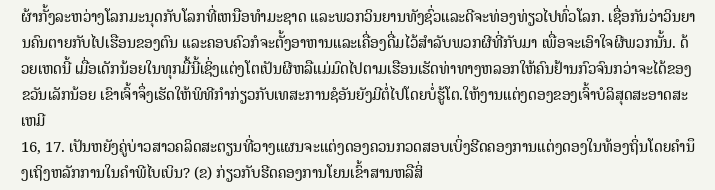ຜ້າກັ້ງລະຫວ່າງໂລກມະນຸດກັບໂລກທີ່ເຫນືອທຳມະຊາດ ແລະພວກວິນຍານທັງຊົ່ວແລະດີຈະທ່ອງທ່ຽວໄປທົ່ວໂລກ. ເຊື່ອກັນວ່າວິນຍານຄົນຕາຍກັບໄປເຮືອນຂອງຕົນ ແລະຄອບຄົວກໍຈະຕັ້ງອາຫານແລະເຄື່ອງດື່ມໄວ້ສຳລັບພວກຜີທີ່ກັບມາ ເພື່ອຈະເອົາໃຈຜີພວກນັ້ນ. ດ້ວຍເຫດນີ້ ເມື່ອເດັກນ້ອຍໃນທຸກມື້ນີ້ເຊິ່ງແຕ່ງໂຕເປັນຜີຫລືແມ່ມົດໄປຕາມເຮືອນເຮັດທ່າທາງຫລອກໃຫ້ຄົນຢ້ານກົວຈົນກວ່າຈະໄດ້ຂອງຂວັນເລັກນ້ອຍ ເຂົາເຈົ້າຈຶ່ງເຮັດໃຫ້ພິທີກຳກ່ຽວກັບເທສະການຊໍອັນຍັງມີຕໍ່ໄປໂດຍບໍ່ຮູ້ໂຕ.ໃຫ້ງານແຕ່ງດອງຂອງເຈົ້າບໍລິສຸດສະອາດສະເຫມີ
16, 17. ເປັນຫຍັງຄູ່ບ່າວສາວຄລິດສະຕຽນທີ່ວາງແຜນຈະແຕ່ງດອງຄວນກວດສອບເບິ່ງຮີດຄອງການແຕ່ງດອງໃນທ້ອງຖິ່ນໂດຍຄຳນຶງເຖິງຫລັກການໃນຄຳພີໄບເບິນ? (ຂ) ກ່ຽວກັບຮີດຄອງການໂຍນເຂົ້າສານຫລືສິ່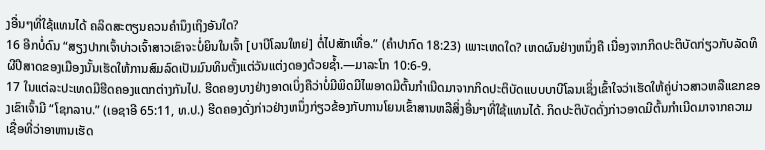ງອື່ນໆທີ່ໃຊ້ແທນໄດ້ ຄລິດສະຕຽນຄວນຄຳນຶງເຖິງອັນໃດ?
16 ອີກບໍ່ດົນ “ສຽງປາກເຈົ້າບ່າວເຈົ້າສາວເຂົາຈະບໍ່ຍິນໃນເຈົ້າ [ບາບີໂລນໃຫຍ່] ຕໍ່ໄປສັກເທື່ອ.” (ຄຳປາກົດ 18:23) ເພາະເຫດໃດ? ເຫດຜົນຢ່າງຫນຶ່ງຄື ເນື່ອງຈາກກິດປະຕິບັດກ່ຽວກັບລັດທິຜີປີສາດຂອງເມືອງນັ້ນເຮັດໃຫ້ການສົມລົດເປັນມົນທິນຕັ້ງແຕ່ວັນແຕ່ງດອງດ້ວຍຊໍ້າ.—ມາລະໂກ 10:6-9.
17 ໃນແຕ່ລະປະເທດມີຮີດຄອງແຕກຕ່າງກັນໄປ. ຮີດຄອງບາງຢ່າງອາດເບິ່ງຄືວ່າບໍ່ມີພິດມີໄພອາດມີຕົ້ນກຳເນີດມາຈາກກິດປະຕິບັດແບບບາບີໂລນເຊິ່ງເຂົ້າໃຈວ່າເຮັດໃຫ້ຄູ່ບ່າວສາວຫລືແຂກຂອງເຂົາເຈົ້າມີ “ໂຊກລາບ.” (ເອຊາອີ 65:11, ທ.ປ.) ຮີດຄອງດັ່ງກ່າວຢ່າງຫນຶ່ງກ່ຽວຂ້ອງກັບການໂຍນເຂົ້າສານຫລືສິ່ງອື່ນໆທີ່ໃຊ້ແທນໄດ້. ກິດປະຕິບັດດັ່ງກ່າວອາດມີຕົ້ນກຳເນີດມາຈາກຄວາມເຊື່ອທີ່ວ່າອາຫານເຮັດ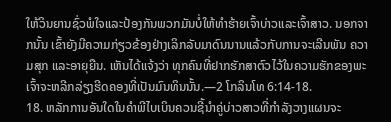ໃຫ້ວິນຍານຊົ່ວພໍໃຈແລະປ້ອງກັນພວກມັນບໍ່ໃຫ້ທຳຮ້າຍເຈົ້າບ່າວແລະເຈົ້າສາວ. ນອກຈາກນັ້ນ ເຂົ້າຍັງມີຄວາມກ່ຽວຂ້ອງຢ່າງເລິກລັບມາດົນນານແລ້ວກັບການຈະເລີນພັນ ຄວາມສຸກ ແລະອາຍຸຍືນ. ເຫັນໄດ້ແຈ້ງວ່າ ທຸກຄົນທີ່ຢາກຮັກສາຕົວໄວ້ໃນຄວາມຮັກຂອງພະເຈົ້າຈະຫລີກລ່ຽງຮີດຄອງທີ່ເປັນມົນທິນນັ້ນ.—2 ໂກລິນໂທ 6:14-18.
18. ຫລັກການອັນໃດໃນຄຳພີໄບເບິນຄວນຊີ້ນຳຄູ່ບ່າວສາວທີ່ກຳລັງວາງແຜນຈະ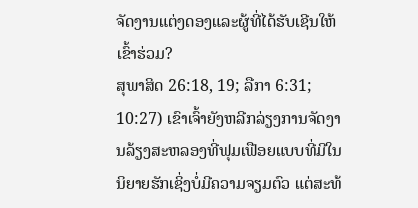ຈັດງານແຕ່ງດອງແລະຜູ້ທີ່ໄດ້ຮັບເຊີນໃຫ້ເຂົ້າຮ່ວມ?
ສຸພາສິດ 26:18, 19; ລືກາ 6:31; 10:27) ເຂົາເຈົ້າຍັງຫລີກລ່ຽງການຈັດງານລ້ຽງສະຫລອງທີ່ຟຸມເຟືອຍແບບທີ່ມີໃນນິຍາຍຮັກເຊິ່ງບໍ່ມີຄວາມຈຽມຕົວ ແຕ່ສະທ້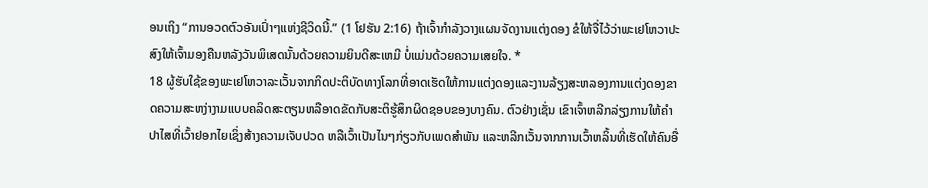ອນເຖິງ “ການອວດຕົວອັນເປົ່າໆແຫ່ງຊີວິດນີ້.” (1 ໂຢຮັນ 2:16) ຖ້າເຈົ້າກຳລັງວາງແຜນຈັດງານແຕ່ງດອງ ຂໍໃຫ້ຈື່ໄວ້ວ່າພະເຢໂຫວາປະສົງໃຫ້ເຈົ້າມອງຄືນຫລັງວັນພິເສດນັ້ນດ້ວຍຄວາມຍິນດີສະເຫມີ ບໍ່ແມ່ນດ້ວຍຄວາມເສຍໃຈ. *
18 ຜູ້ຮັບໃຊ້ຂອງພະເຢໂຫວາລະເວັ້ນຈາກກິດປະຕິບັດທາງໂລກທີ່ອາດເຮັດໃຫ້ການແຕ່ງດອງແລະງານລ້ຽງສະຫລອງການແຕ່ງດອງຂາດຄວາມສະຫງ່າງາມແບບຄລິດສະຕຽນຫລືອາດຂັດກັບສະຕິຮູ້ສຶກຜິດຊອບຂອງບາງຄົນ. ຕົວຢ່າງເຊັ່ນ ເຂົາເຈົ້າຫລີກລ່ຽງການໃຫ້ຄຳປາໄສທີ່ເວົ້າຢອກໄຍເຊິ່ງສ້າງຄວາມເຈັບປວດ ຫລືເວົ້າເປັນໄນໆກ່ຽວກັບເພດສຳພັນ ແລະຫລີກເວັ້ນຈາກການເວົ້າຫລິ້ນທີ່ເຮັດໃຫ້ຄົນອື່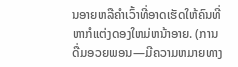ນອາຍຫລືຄຳເວົ້າທີ່ອາດເຮັດໃຫ້ຄົນທີ່ຫາກໍແຕ່ງດອງໃຫມ່ຫນ້າອາຍ. (ການດື່ມອວຍພອນ—ມີຄວາມຫມາຍທາງ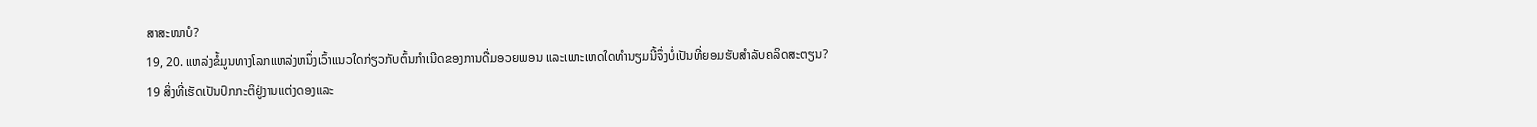ສາສະໜາບໍ?
19, 20. ແຫລ່ງຂໍ້ມູນທາງໂລກແຫລ່ງຫນຶ່ງເວົ້າແນວໃດກ່ຽວກັບຕົ້ນກຳເນີດຂອງການດື່ມອວຍພອນ ແລະເພາະເຫດໃດທຳນຽມນີ້ຈຶ່ງບໍ່ເປັນທີ່ຍອມຮັບສຳລັບຄລິດສະຕຽນ?
19 ສິ່ງທີ່ເຮັດເປັນປົກກະຕິຢູ່ງານແຕ່ງດອງແລະ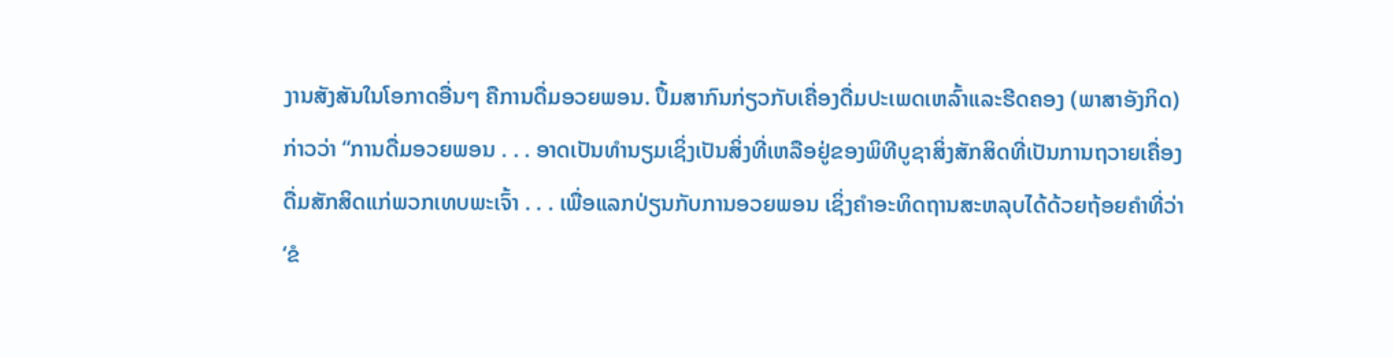ງານສັງສັນໃນໂອກາດອື່ນໆ ຄືການດື່ມອວຍພອນ. ປຶ້ມສາກົນກ່ຽວກັບເຄື່ອງດື່ມປະເພດເຫລົ້າແລະຮີດຄອງ (ພາສາອັງກິດ) ກ່າວວ່າ “ການດື່ມອວຍພອນ . . . ອາດເປັນທຳນຽມເຊິ່ງເປັນສິ່ງທີ່ເຫລືອຢູ່ຂອງພິທີບູຊາສິ່ງສັກສິດທີ່ເປັນການຖວາຍເຄື່ອງດື່ມສັກສິດແກ່ພວກເທບພະເຈົ້າ . . . ເພື່ອແລກປ່ຽນກັບການອວຍພອນ ເຊິ່ງຄຳອະທິດຖານສະຫລຸບໄດ້ດ້ວຍຖ້ອຍຄຳທີ່ວ່າ ‘ຂໍ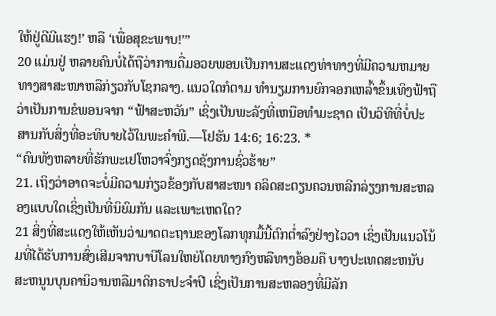ໃຫ້ຢູ່ດີມີແຮງ!’ ຫລື ‘ເພື່ອສຸຂະພາບ!’”
20 ແມ່ນຢູ່ ຫລາຍຄົນບໍ່ໄດ້ຖືວ່າການດື່ມອວຍພອນເປັນການສະແດງທ່າທາງທີ່ມີຄວາມຫມາຍທາງສາສະໜາຫລືກ່ຽວກັບໂຊກລາງ. ແນວໃດກໍຕາມ ທຳນຽມການຍົກຈອກເຫລົ້າຂຶ້ນເທິງຟ້າຖືວ່າເປັນການຂໍພອນຈາກ “ຟ້າສະຫວັນ” ເຊິ່ງເປັນພະລັງທີ່ເຫນືອທຳມະຊາດ ເປັນວິທີທີ່ບໍ່ປະສານກັບສິ່ງທີ່ອະທິບາຍໄວ້ໃນພະຄຳພີ.—ໂຢຮັນ 14:6; 16:23. *
“ຄົນທັງຫລາຍທີ່ຮັກພະເຢໂຫວາຈົ່ງກຽດຊັງການຊົ່ວຮ້າຍ”
21. ເຖິງວ່າອາດຈະບໍ່ມີຄວາມກ່ຽວຂ້ອງກັບສາສະໜາ ຄລິດສະຕຽນຄວນຫລີກລ່ຽງການສະຫລອງແບບໃດເຊິ່ງເປັນທີ່ນິຍົມກັນ ແລະເພາະເຫດໃດ?
21 ສິ່ງທີ່ສະແດງໃຫ້ເຫັນວ່າມາດຕະຖານຂອງໂລກທຸກມື້ນີ້ຕົກຕໍ່າລົງຢ່າງໄວວາ ເຊິ່ງເປັນແນວໂນ້ມທີ່ໄດ້ຮັບການສົ່ງເສີມຈາກບາບີໂລນໃຫຍ່ໂດຍທາງກົງຫລືທາງອ້ອມຄື ບາງປະເທດສະຫນັບສະຫນູນບຸນຄານິວານຫລືມາດິກຣາປະຈຳປີ ເຊິ່ງເປັນການສະຫລອງທີ່ມີລັກ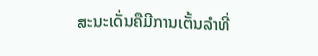ສະນະເດັ່ນຄືມີການເຕັ້ນລຳທີ່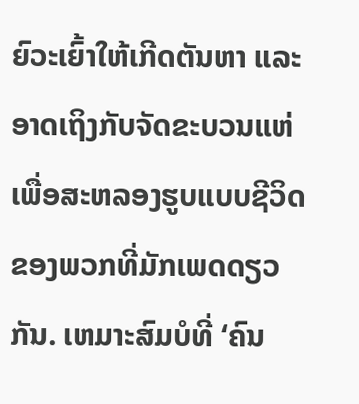ຍົວະເຍົ້າໃຫ້ເກີດຕັນຫາ ແລະອາດເຖິງກັບຈັດຂະບວນແຫ່ເພື່ອສະຫລອງຮູບແບບຊີວິດຂອງພວກທີ່ມັກເພດດຽວກັນ. ເຫມາະສົມບໍທີ່ ‘ຄົນ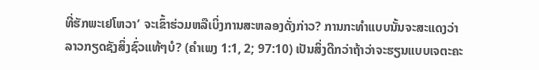ທີ່ຮັກພະເຢໂຫວາ’ ຈະເຂົ້າຮ່ວມຫລືເບິ່ງການສະຫລອງດັ່ງກ່າວ? ການກະທຳແບບນັ້ນຈະສະແດງວ່າລາວກຽດຊັງສິ່ງຊົ່ວແທ້ໆບໍ? (ຄຳເພງ 1:1, 2; 97:10) ເປັນສິ່ງດີກວ່າຖ້າວ່າຈະຮຽນແບບເຈຕະຄະ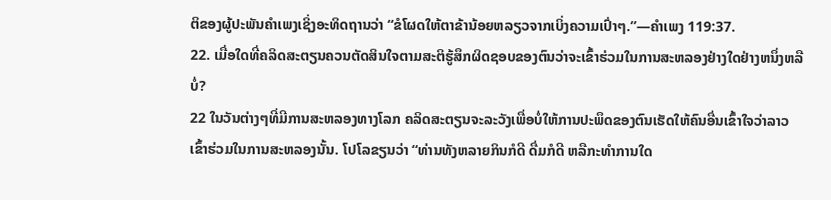ຕິຂອງຜູ້ປະພັນຄຳເພງເຊິ່ງອະທິດຖານວ່າ “ຂໍໂຜດໃຫ້ຕາຂ້ານ້ອຍຫລຽວຈາກເບິ່ງຄວາມເປົ່າໆ.”—ຄຳເພງ 119:37.
22. ເມື່ອໃດທີ່ຄລິດສະຕຽນຄວນຕັດສິນໃຈຕາມສະຕິຮູ້ສຶກຜິດຊອບຂອງຕົນວ່າຈະເຂົ້າຮ່ວມໃນການສະຫລອງຢ່າງໃດຢ່າງຫນຶ່ງຫລືບໍ່?
22 ໃນວັນຕ່າງໆທີ່ມີການສະຫລອງທາງໂລກ ຄລິດສະຕຽນຈະລະວັງເພື່ອບໍ່ໃຫ້ການປະພຶດຂອງຕົນເຮັດໃຫ້ຄົນອື່ນເຂົ້າໃຈວ່າລາວເຂົ້າຮ່ວມໃນການສະຫລອງນັ້ນ. ໂປໂລຂຽນວ່າ “ທ່ານທັງຫລາຍກິນກໍດີ ດື່ມກໍດີ ຫລືກະທຳການໃດ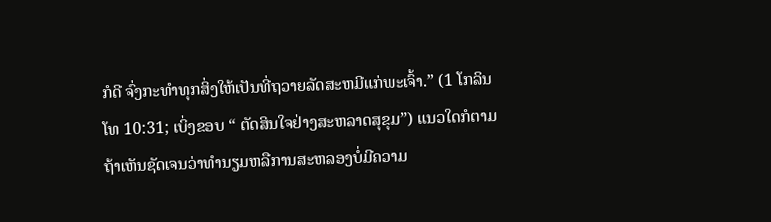ກໍດີ ຈົ່ງກະທຳທຸກສິ່ງໃຫ້ເປັນທີ່ຖວາຍລັດສະຫມີແກ່ພະເຈົ້າ.” (1 ໂກລິນໂທ 10:31; ເບິ່ງຂອບ “ ຕັດສິນໃຈຢ່າງສະຫລາດສຸຂຸມ”) ແນວໃດກໍຕາມ ຖ້າເຫັນຊັດເຈນວ່າທຳນຽມຫລືການສະຫລອງບໍ່ມີຄວາມ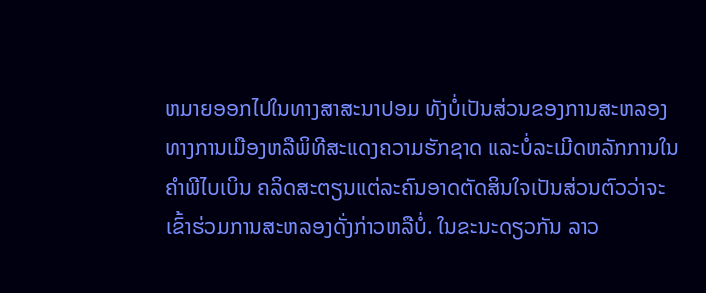ຫມາຍອອກໄປໃນທາງສາສະນາປອມ ທັງບໍ່ເປັນສ່ວນຂອງການສະຫລອງທາງການເມືອງຫລືພິທີສະແດງຄວາມຮັກຊາດ ແລະບໍ່ລະເມີດຫລັກການໃນຄຳພີໄບເບິນ ຄລິດສະຕຽນແຕ່ລະຄົນອາດຕັດສິນໃຈເປັນສ່ວນຕົວວ່າຈະເຂົ້າຮ່ວມການສະຫລອງດັ່ງກ່າວຫລືບໍ່. ໃນຂະນະດຽວກັນ ລາວ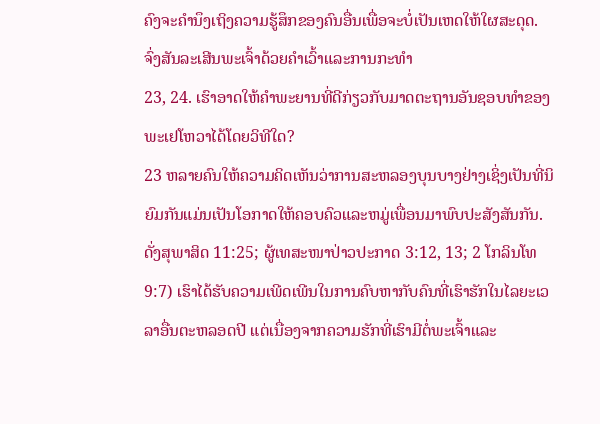ຄົງຈະຄຳນຶງເຖິງຄວາມຮູ້ສຶກຂອງຄົນອື່ນເພື່ອຈະບໍ່ເປັນເຫດໃຫ້ໃຜສະດຸດ.
ຈົ່ງສັນລະເສີນພະເຈົ້າດ້ວຍຄຳເວົ້າແລະການກະທຳ
23, 24. ເຮົາອາດໃຫ້ຄຳພະຍານທີ່ດີກ່ຽວກັບມາດຕະຖານອັນຊອບທຳຂອງພະເຢໂຫວາໄດ້ໂດຍວິທີໃດ?
23 ຫລາຍຄົນໃຫ້ຄວາມຄິດເຫັນວ່າການສະຫລອງບຸນບາງຢ່າງເຊິ່ງເປັນທີ່ນິຍົມກັນແມ່ນເປັນໂອກາດໃຫ້ຄອບຄົວແລະຫມູ່ເພື່ອນມາພົບປະສັງສັນກັນ. ດັ່ງສຸພາສິດ 11:25; ຜູ້ເທສະໜາປ່າວປະກາດ 3:12, 13; 2 ໂກລິນໂທ 9:7) ເຮົາໄດ້ຮັບຄວາມເພີດເພີນໃນການຄົບຫາກັບຄົນທີ່ເຮົາຮັກໃນໄລຍະເວລາອື່ນຕະຫລອດປີ ແຕ່ເນື່ອງຈາກຄວາມຮັກທີ່ເຮົາມີຕໍ່ພະເຈົ້າແລະ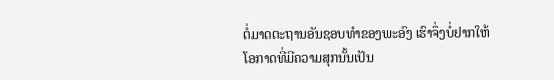ຕໍ່ມາດຕະຖານອັນຊອບທຳຂອງພະອົງ ເຮົາຈຶ່ງບໍ່ຢາກໃຫ້ໂອກາດທີ່ມີຄວາມສຸກນັ້ນເປັນ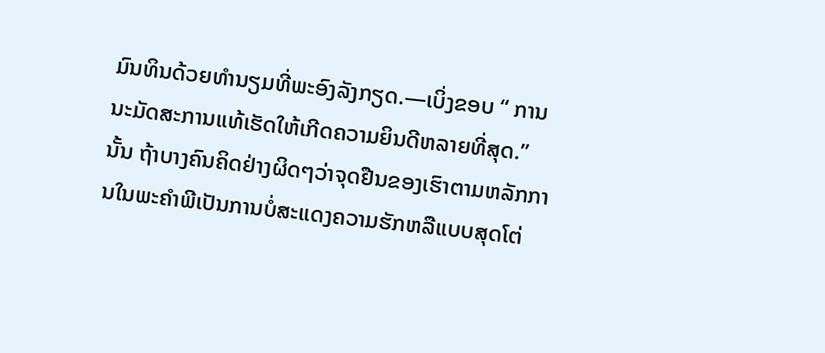ມົນທິນດ້ວຍທຳນຽມທີ່ພະອົງລັງກຽດ.—ເບິ່ງຂອບ “ ການນະມັດສະການແທ້ເຮັດໃຫ້ເກີດຄວາມຍິນດີຫລາຍທີ່ສຸດ.”
ນັ້ນ ຖ້າບາງຄົນຄິດຢ່າງຜິດໆວ່າຈຸດຢືນຂອງເຮົາຕາມຫລັກການໃນພະຄຳພີເປັນການບໍ່ສະແດງຄວາມຮັກຫລືແບບສຸດໂຕ່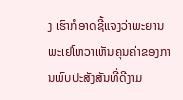ງ ເຮົາກໍອາດຊີ້ແຈງວ່າພະຍານພະເຢໂຫວາເຫັນຄຸນຄ່າຂອງການພົບປະສັງສັນທີ່ດີງາມ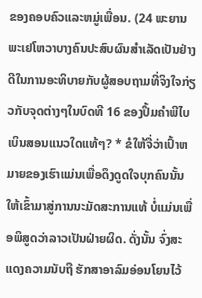ຂອງຄອບຄົວແລະຫມູ່ເພື່ອນ. (24 ພະຍານພະເຢໂຫວາບາງຄົນປະສົບຜົນສຳເລັດເປັນຢ່າງດີໃນການອະທິບາຍກັບຜູ້ສອບຖາມທີ່ຈິງໃຈກ່ຽວກັບຈຸດຕ່າງໆໃນບົດທີ 16 ຂອງປຶ້ມຄຳພີໄບເບິນສອນແນວໃດແທ້ໆ? * ຂໍໃຫ້ຈື່ວ່າເປົ້າຫມາຍຂອງເຮົາແມ່ນເພື່ອດຶງດູດໃຈບຸກຄົນນັ້ນໃຫ້ເຂົ້າມາສູ່ການນະມັດສະການແທ້ ບໍ່ແມ່ນເພື່ອພິສູດວ່າລາວເປັນຝ່າຍຜິດ. ດັ່ງນັ້ນ ຈົ່ງສະແດງຄວາມນັບຖື ຮັກສາອາລົມອ່ອນໂຍນໄວ້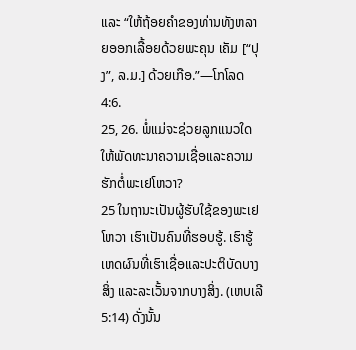ແລະ “ໃຫ້ຖ້ອຍຄຳຂອງທ່ານທັງຫລາຍອອກເລື້ອຍດ້ວຍພະຄຸນ ເຄັມ [“ປຸງ”, ລ.ມ.] ດ້ວຍເກືອ.”—ໂກໂລດ 4:6.
25, 26. ພໍ່ແມ່ຈະຊ່ວຍລູກແນວໃດໃຫ້ພັດທະນາຄວາມເຊື່ອແລະຄວາມຮັກຕໍ່ພະເຢໂຫວາ?
25 ໃນຖານະເປັນຜູ້ຮັບໃຊ້ຂອງພະເຢໂຫວາ ເຮົາເປັນຄົນທີ່ຮອບຮູ້. ເຮົາຮູ້ເຫດຜົນທີ່ເຮົາເຊື່ອແລະປະຕິບັດບາງສິ່ງ ແລະລະເວັ້ນຈາກບາງສິ່ງ. (ເຫບເລີ 5:14) ດັ່ງນັ້ນ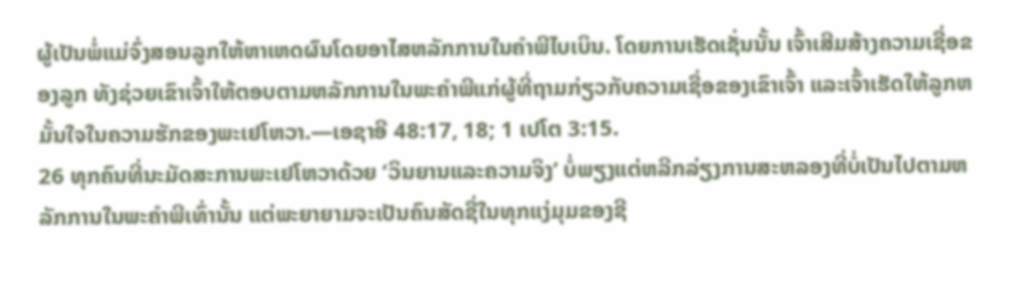ຜູ້ເປັນພໍ່ແມ່ຈົ່ງສອນລູກໃຫ້ຫາເຫດຜົນໂດຍອາໄສຫລັກການໃນຄຳພີໄບເບິນ. ໂດຍການເຮັດເຊັ່ນນັ້ນ ເຈົ້າເສີມສ້າງຄວາມເຊື່ອຂອງລູກ ທັງຊ່ວຍເຂົາເຈົ້າໃຫ້ຕອບຕາມຫລັກການໃນພະຄຳພີແກ່ຜູ້ທີ່ຖາມກ່ຽວກັບຄວາມເຊື່ອຂອງເຂົາເຈົ້າ ແລະເຈົ້າເຮັດໃຫ້ລູກຫມັ້ນໃຈໃນຄວາມຮັກຂອງພະເຢໂຫວາ.—ເອຊາອີ 48:17, 18; 1 ເປໂຕ 3:15.
26 ທຸກຄົນທີ່ນະມັດສະການພະເຢໂຫວາດ້ວຍ ‘ວິນຍານແລະຄວາມຈິງ’ ບໍ່ພຽງແຕ່ຫລີກລ່ຽງການສະຫລອງທີ່ບໍ່ເປັນໄປຕາມຫລັກການໃນພະຄຳພີເທົ່ານັ້ນ ແຕ່ພະຍາຍາມຈະເປັນຄົນສັດຊື່ໃນທຸກແງ່ມຸມຂອງຊີ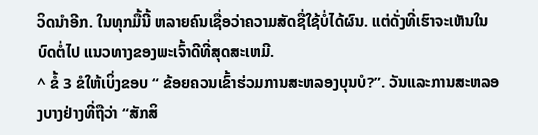ວິດນຳອີກ. ໃນທຸກມື້ນີ້ ຫລາຍຄົນເຊື່ອວ່າຄວາມສັດຊື່ໃຊ້ບໍ່ໄດ້ຜົນ. ແຕ່ດັ່ງທີ່ເຮົາຈະເຫັນໃນບົດຕໍ່ໄປ ແນວທາງຂອງພະເຈົ້າດີທີ່ສຸດສະເຫມີ.
^ ຂໍ້ 3 ຂໍໃຫ້ເບິ່ງຂອບ “ ຂ້ອຍຄວນເຂົ້າຮ່ວມການສະຫລອງບຸນບໍ?”. ວັນແລະການສະຫລອງບາງຢ່າງທີ່ຖືວ່າ “ສັກສິ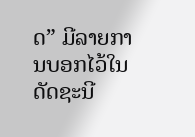ດ” ມີລາຍການບອກໄວ້ໃນດັດຊະນີ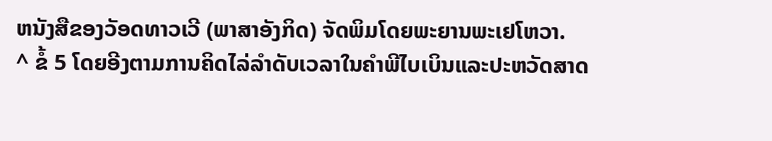ຫນັງສືຂອງວັອດທາວເວີ (ພາສາອັງກິດ) ຈັດພິມໂດຍພະຍານພະເຢໂຫວາ.
^ ຂໍ້ 5 ໂດຍອີງຕາມການຄິດໄລ່ລຳດັບເວລາໃນຄຳພີໄບເບິນແລະປະຫວັດສາດ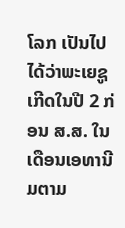ໂລກ ເປັນໄປໄດ້ວ່າພະເຍຊູເກີດໃນປີ 2 ກ່ອນ ສ.ສ. ໃນເດືອນເອທານີມຕາມ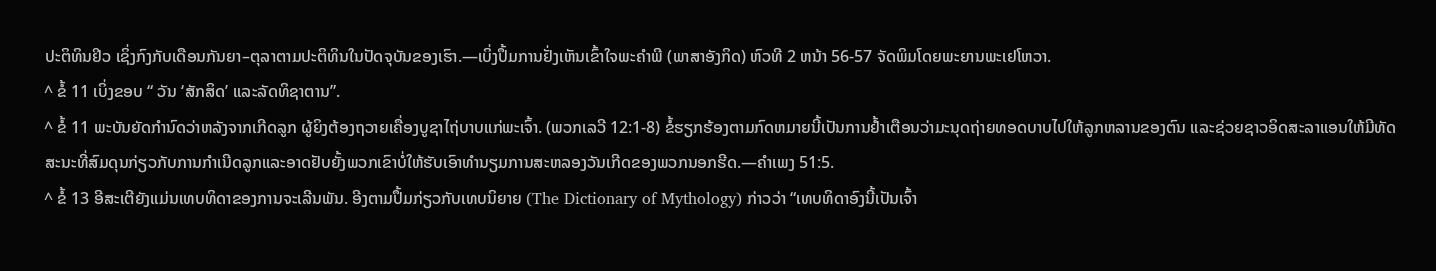ປະຕິທິນຢິວ ເຊິ່ງກົງກັບເດືອນກັນຍາ–ຕຸລາຕາມປະຕິທິນໃນປັດຈຸບັນຂອງເຮົາ.—ເບິ່ງປຶ້ມການຢັ່ງເຫັນເຂົ້າໃຈພະຄຳພີ (ພາສາອັງກິດ) ຫົວທີ 2 ຫນ້າ 56-57 ຈັດພິມໂດຍພະຍານພະເຢໂຫວາ.
^ ຂໍ້ 11 ເບິ່ງຂອບ “ ວັນ ‘ສັກສິດ’ ແລະລັດທິຊາຕານ”.
^ ຂໍ້ 11 ພະບັນຍັດກຳນົດວ່າຫລັງຈາກເກີດລູກ ຜູ້ຍິງຕ້ອງຖວາຍເຄື່ອງບູຊາໄຖ່ບາບແກ່ພະເຈົ້າ. (ພວກເລວີ 12:1-8) ຂໍ້ຮຽກຮ້ອງຕາມກົດຫມາຍນີ້ເປັນການຢໍ້າເຕືອນວ່າມະນຸດຖ່າຍທອດບາບໄປໃຫ້ລູກຫລານຂອງຕົນ ແລະຊ່ວຍຊາວອິດສະລາແອນໃຫ້ມີທັດສະນະທີ່ສົມດຸນກ່ຽວກັບການກຳເນີດລູກແລະອາດຢັບຍັ້ງພວກເຂົາບໍ່ໃຫ້ຮັບເອົາທຳນຽມການສະຫລອງວັນເກີດຂອງພວກນອກຮີດ.—ຄຳເພງ 51:5.
^ ຂໍ້ 13 ອີສະເຕີຍັງແມ່ນເທບທິດາຂອງການຈະເລີນພັນ. ອີງຕາມປຶ້ມກ່ຽວກັບເທບນິຍາຍ (The Dictionary of Mythology) ກ່າວວ່າ “ເທບທິດາອົງນີ້ເປັນເຈົ້າ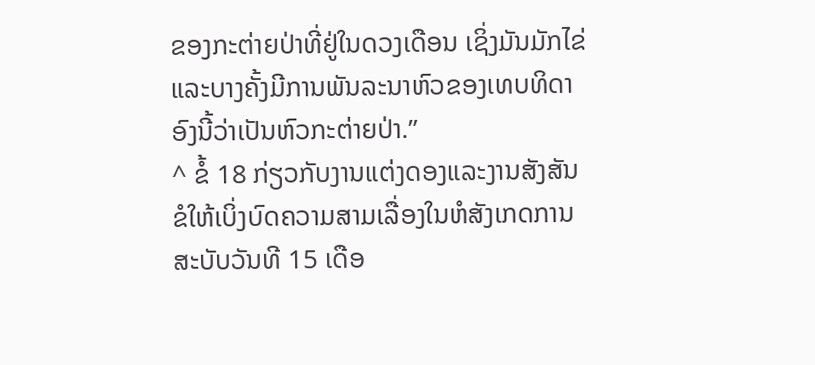ຂອງກະຕ່າຍປ່າທີ່ຢູ່ໃນດວງເດືອນ ເຊິ່ງມັນມັກໄຂ່ ແລະບາງຄັ້ງມີການພັນລະນາຫົວຂອງເທບທິດາອົງນີ້ວ່າເປັນຫົວກະຕ່າຍປ່າ.”
^ ຂໍ້ 18 ກ່ຽວກັບງານແຕ່ງດອງແລະງານສັງສັນ ຂໍໃຫ້ເບິ່ງບົດຄວາມສາມເລື່ອງໃນຫໍສັງເກດການ ສະບັບວັນທີ 15 ເດືອ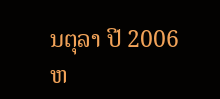ນຕຸລາ ປີ 2006 ຫ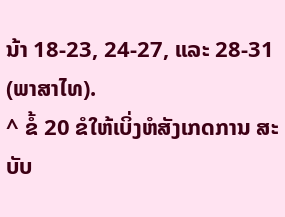ນ້າ 18-23, 24-27, ແລະ 28-31 (ພາສາໄທ).
^ ຂໍ້ 20 ຂໍໃຫ້ເບິ່ງຫໍສັງເກດການ ສະບັບ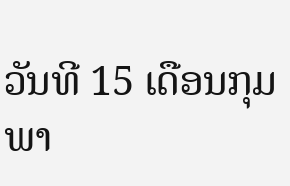ວັນທີ 15 ເດືອນກຸມພາ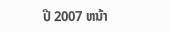ປີ 2007 ຫນ້າ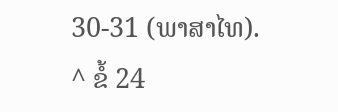30-31 (ພາສາໄທ).
^ ຂໍ້ 24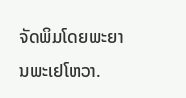ຈັດພິມໂດຍພະຍານພະເຢໂຫວາ.